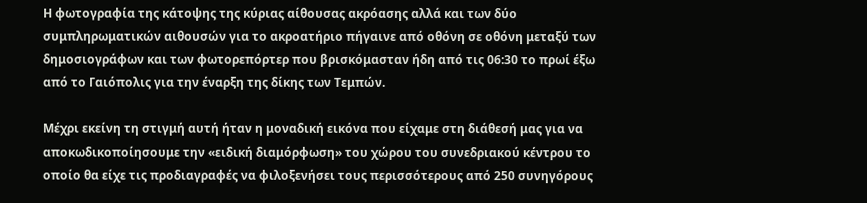Η φωτογραφία της κάτοψης της κύριας αίθουσας ακρόασης αλλά και των δύο συμπληρωματικών αιθουσών για το ακροατήριο πήγαινε από οθόνη σε οθόνη μεταξύ των δημοσιογράφων και των φωτορεπόρτερ που βρισκόμασταν ήδη από τις 06:30 το πρωί έξω από το Γαιόπολις για την έναρξη της δίκης των Τεμπών.

Μέχρι εκείνη τη στιγμή αυτή ήταν η μοναδική εικόνα που είχαμε στη διάθεσή μας για να αποκωδικοποίησουμε την «ειδική διαμόρφωση» του χώρου του συνεδριακού κέντρου το οποίο θα είχε τις προδιαγραφές να φιλοξενήσει τους περισσότερους από 250 συνηγόρους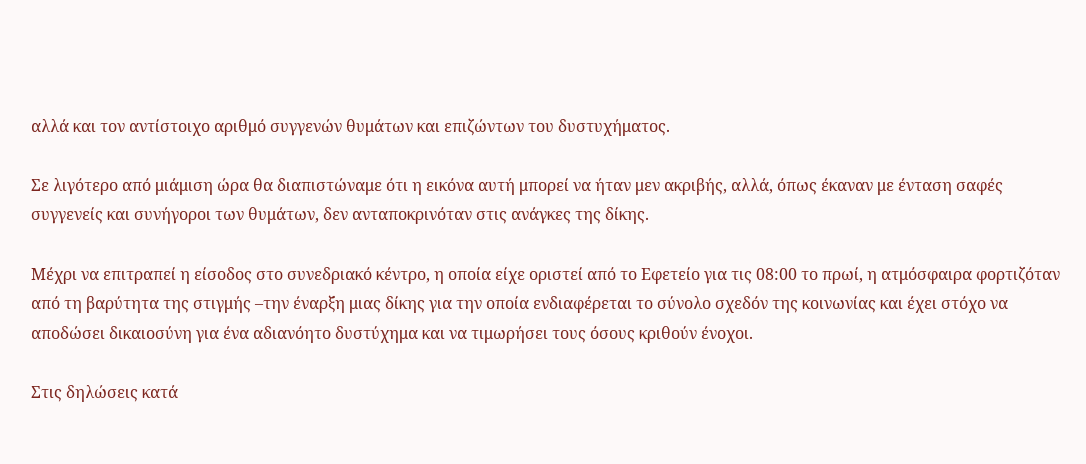αλλά και τον αντίστοιχο αριθμό συγγενών θυμάτων και επιζώντων του δυστυχήματος.

Σε λιγότερο από μιάμιση ώρα θα διαπιστώναμε ότι η εικόνα αυτή μπορεί να ήταν μεν ακριβής, αλλά, όπως έκαναν με ένταση σαφές συγγενείς και συνήγοροι των θυμάτων, δεν ανταποκρινόταν στις ανάγκες της δίκης.

Μέχρι να επιτραπεί η είσοδος στο συνεδριακό κέντρο, η οποία είχε οριστεί από το Εφετείο για τις 08:00 το πρωί, η ατμόσφαιρα φορτιζόταν από τη βαρύτητα της στιγμής –την έναρξη μιας δίκης για την οποία ενδιαφέρεται το σύνολο σχεδόν της κοινωνίας και έχει στόχο να αποδώσει δικαιοσύνη για ένα αδιανόητο δυστύχημα και να τιμωρήσει τους όσους κριθούν ένοχοι.

Στις δηλώσεις κατά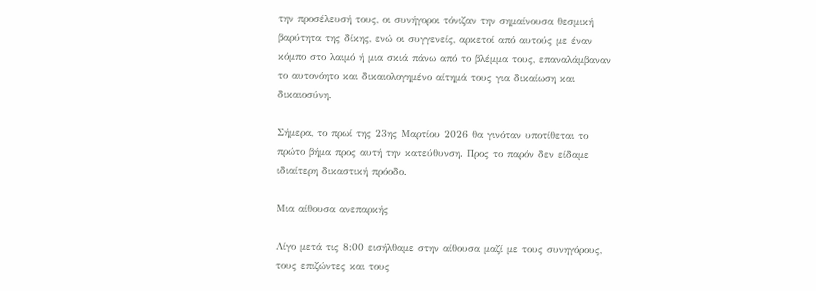την προσέλευσή τους, οι συνήγοροι τόνιζαν την σημαίνουσα θεσμική βαρύτητα της δίκης, ενώ οι συγγενείς, αρκετοί από αυτούς με έναν κόμπο στο λαιμό ή μια σκιά πάνω από το βλέμμα τους, επαναλάμβαναν  το αυτονόητο και δικαιολογημένο αίτημά τους για δικαίωση και δικαιοσύνη.

Σήμερα, το πρωί της 23ης Μαρτίου 2026 θα γινόταν υποτίθεται το πρώτο βήμα προς αυτή την κατεύθυνση. Προς το παρόν δεν είδαμε ιδιαίτερη δικαστική πρόοδο.

Μια αίθουσα ανεπαρκής

Λίγο μετά τις 8:00 εισήλθαμε στην αίθουσα μαζί με τους συνηγόρους, τους επιζώντες και τους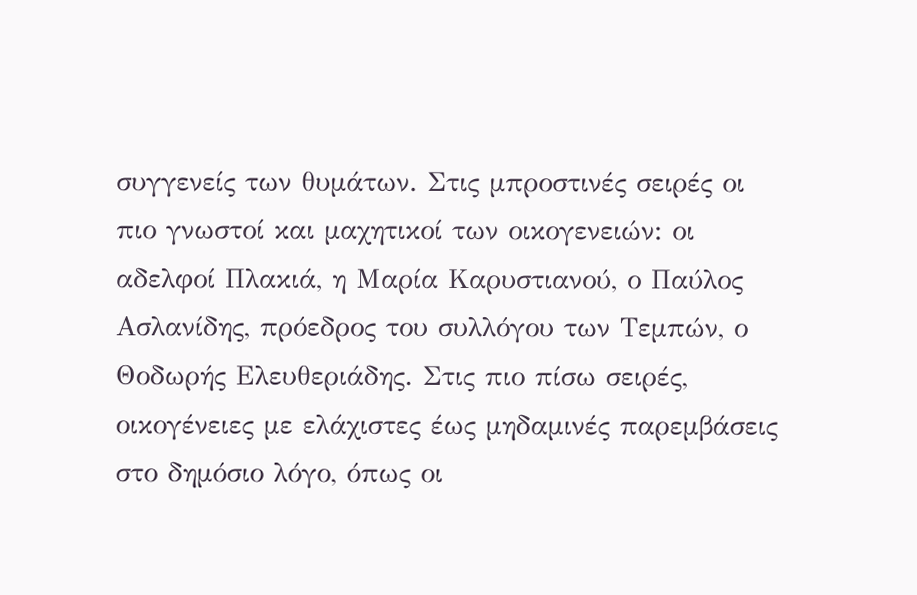συγγενείς των θυμάτων. Στις μπροστινές σειρές οι πιο γνωστοί και μαχητικοί των οικογενειών: οι αδελφοί Πλακιά, η Μαρία Καρυστιανού, ο Παύλος Ασλανίδης, πρόεδρος του συλλόγου των Τεμπών, ο Θοδωρής Ελευθεριάδης. Στις πιο πίσω σειρές, οικογένειες με ελάχιστες έως μηδαμινές παρεμβάσεις στο δημόσιο λόγο, όπως οι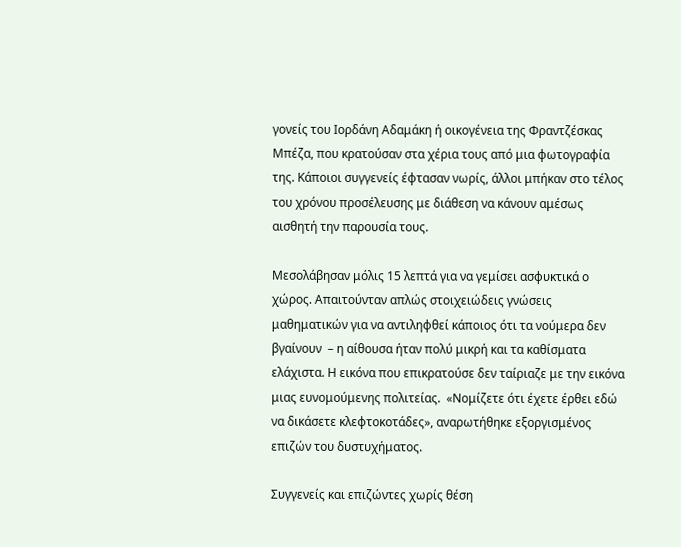γονείς του Ιορδάνη Αδαμάκη ή οικογένεια της Φραντζέσκας Μπέζα, που κρατούσαν στα χέρια τους από μια φωτογραφία της. Κάποιοι συγγενείς έφτασαν νωρίς, άλλοι μπήκαν στο τέλος του χρόνου προσέλευσης με διάθεση να κάνουν αμέσως αισθητή την παρουσία τους.

Μεσολάβησαν μόλις 15 λεπτά για να γεμίσει ασφυκτικά ο χώρος. Απαιτούνταν απλώς στοιχειώδεις γνώσεις μαθηματικών για να αντιληφθεί κάποιος ότι τα νούμερα δεν βγαίνουν  – η αίθουσα ήταν πολύ μικρή και τα καθίσματα ελάχιστα. Η εικόνα που επικρατούσε δεν ταίριαζε με την εικόνα μιας ευνομούμενης πολιτείας.  «Νομίζετε ότι έχετε έρθει εδώ να δικάσετε κλεφτοκοτάδες», αναρωτήθηκε εξοργισμένος επιζών του δυστυχήματος.

Συγγενείς και επιζώντες χωρίς θέση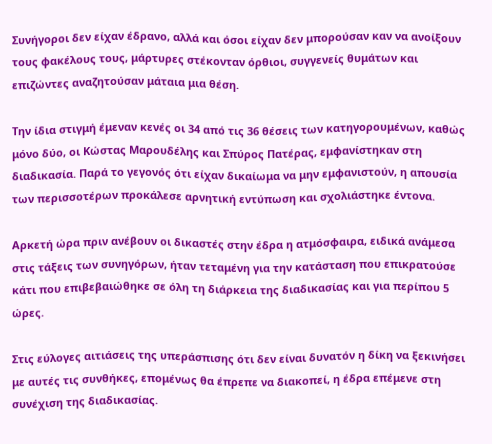Συνήγοροι δεν είχαν έδρανο, αλλά και όσοι είχαν δεν μπορούσαν καν να ανοίξουν τους φακέλους τους, μάρτυρες στέκονταν όρθιοι, συγγενείς θυμάτων και επιζώντες αναζητούσαν μάταια μια θέση.

Την ίδια στιγμή έμεναν κενές οι 34 από τις 36 θέσεις των κατηγορουμένων, καθώς μόνο δύο, οι Κώστας Μαρουδέλης και Σπύρος Πατέρας, εμφανίστηκαν στη διαδικασία. Παρά το γεγονός ότι είχαν δικαίωμα να μην εμφανιστούν, η απουσία των περισσοτέρων προκάλεσε αρνητική εντύπωση και σχολιάστηκε έντονα.

Αρκετή ώρα πριν ανέβουν οι δικαστές στην έδρα η ατμόσφαιρα, ειδικά ανάμεσα στις τάξεις των συνηγόρων, ήταν τεταμένη για την κατάσταση που επικρατούσε κάτι που επιβεβαιώθηκε σε όλη τη διάρκεια της διαδικασίας και για περίπου 5 ώρες.

Στις εύλογες αιτιάσεις της υπεράσπισης ότι δεν είναι δυνατόν η δίκη να ξεκινήσει με αυτές τις συνθήκες, επομένως θα έπρεπε να διακοπεί, η έδρα επέμενε στη συνέχιση της διαδικασίας.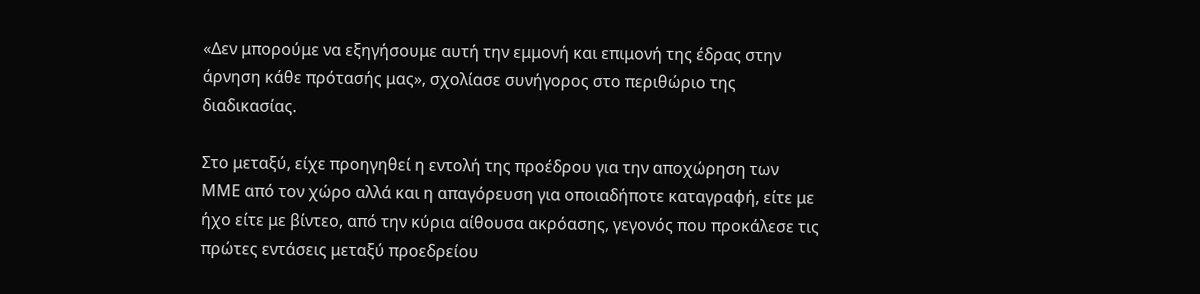«Δεν μπορούμε να εξηγήσουμε αυτή την εμμονή και επιμονή της έδρας στην άρνηση κάθε πρότασής μας», σχολίασε συνήγορος στο περιθώριο της διαδικασίας.

Στο μεταξύ, είχε προηγηθεί η εντολή της προέδρου για την αποχώρηση των ΜΜΕ από τον χώρο αλλά και η απαγόρευση για οποιαδήποτε καταγραφή, είτε με ήχο είτε με βίντεο, από την κύρια αίθουσα ακρόασης, γεγονός που προκάλεσε τις πρώτες εντάσεις μεταξύ προεδρείου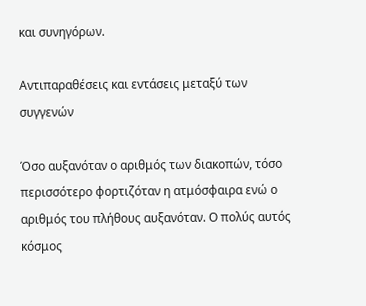και συνηγόρων.

Αντιπαραθέσεις και εντάσεις μεταξύ των συγγενών

Όσο αυξανόταν ο αριθμός των διακοπών, τόσο περισσότερο φορτιζόταν η ατμόσφαιρα ενώ ο αριθμός του πλήθους αυξανόταν. Ο πολύς αυτός κόσμος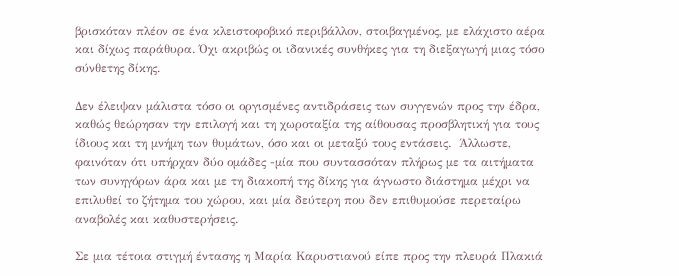βρισκόταν πλέον σε ένα κλειστοφοβικό περιβάλλον, στοιβαγμένος, με ελάχιστο αέρα και δίχως παράθυρα. Όχι ακριβώς οι ιδανικές συνθήκες για τη διεξαγωγή μιας τόσο σύνθετης δίκης.

Δεν έλειψαν μάλιστα τόσο οι οργισμένες αντιδράσεις των συγγενών προς την έδρα, καθώς θεώρησαν την επιλογή και τη χωροταξία της αίθουσας προσβλητική για τους ίδιους και τη μνήμη των θυμάτων, όσο και οι μεταξύ τους εντάσεις.  Άλλωστε, φαινόταν ότι υπήρχαν δύο ομάδες -μία που συντασσόταν πλήρως με τα αιτήματα των συνηγόρων άρα και με τη διακοπή της δίκης για άγνωστο διάστημα μέχρι να επιλυθεί το ζήτημα του χώρου, και μία δεύτερη που δεν επιθυμούσε περεταίρω αναβολές και καθυστερήσεις.

Σε μια τέτοια στιγμή έντασης η Μαρία Καρυστιανού είπε προς την πλευρά Πλακιά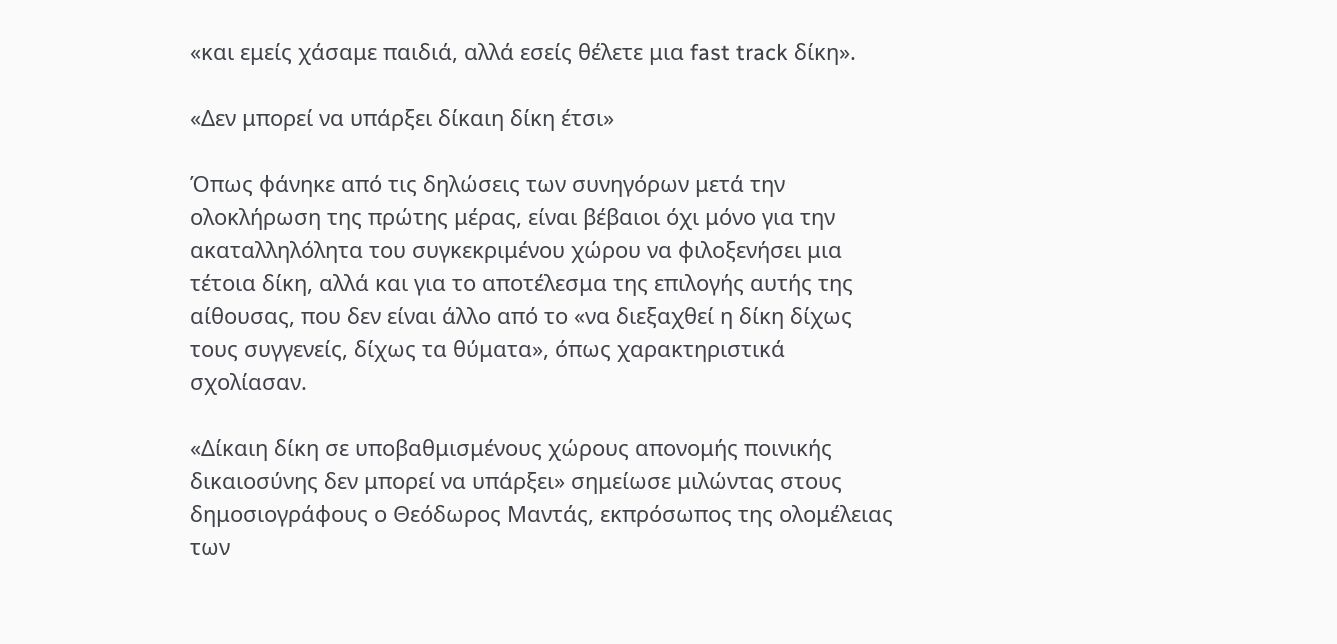«και εμείς χάσαμε παιδιά, αλλά εσείς θέλετε μια fast track δίκη».

«Δεν μπορεί να υπάρξει δίκαιη δίκη έτσι»

Όπως φάνηκε από τις δηλώσεις των συνηγόρων μετά την ολοκλήρωση της πρώτης μέρας, είναι βέβαιοι όχι μόνο για την ακαταλληλόλητα του συγκεκριμένου χώρου να φιλοξενήσει μια τέτοια δίκη, αλλά και για το αποτέλεσμα της επιλογής αυτής της αίθουσας, που δεν είναι άλλο από το «να διεξαχθεί η δίκη δίχως τους συγγενείς, δίχως τα θύματα», όπως χαρακτηριστικά σχολίασαν.

«Δίκαιη δίκη σε υποβαθμισμένους χώρους απονομής ποινικής δικαιοσύνης δεν μπορεί να υπάρξει» σημείωσε μιλώντας στους δημοσιογράφους ο Θεόδωρος Μαντάς, εκπρόσωπος της ολομέλειας των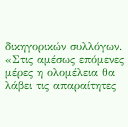δικηγορικών συλλόγων. «Στις αμέσως επόμενες μέρες η ολομέλεια θα λάβει τις απαραίτητες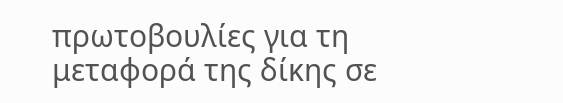πρωτοβουλίες για τη μεταφορά της δίκης σε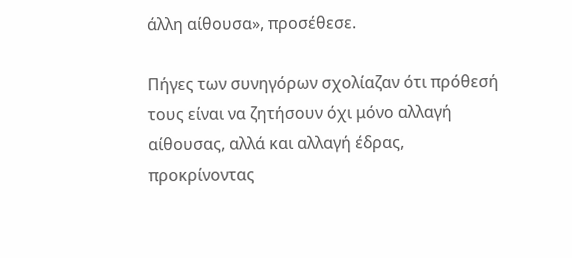άλλη αίθουσα», προσέθεσε.

Πήγες των συνηγόρων σχολίαζαν ότι πρόθεσή τους είναι να ζητήσουν όχι μόνο αλλαγή αίθουσας, αλλά και αλλαγή έδρας, προκρίνοντας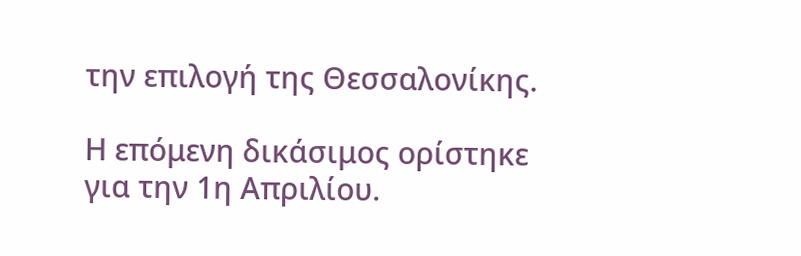την επιλογή της Θεσσαλονίκης.

Η επόμενη δικάσιμος ορίστηκε για την 1η Απριλίου.